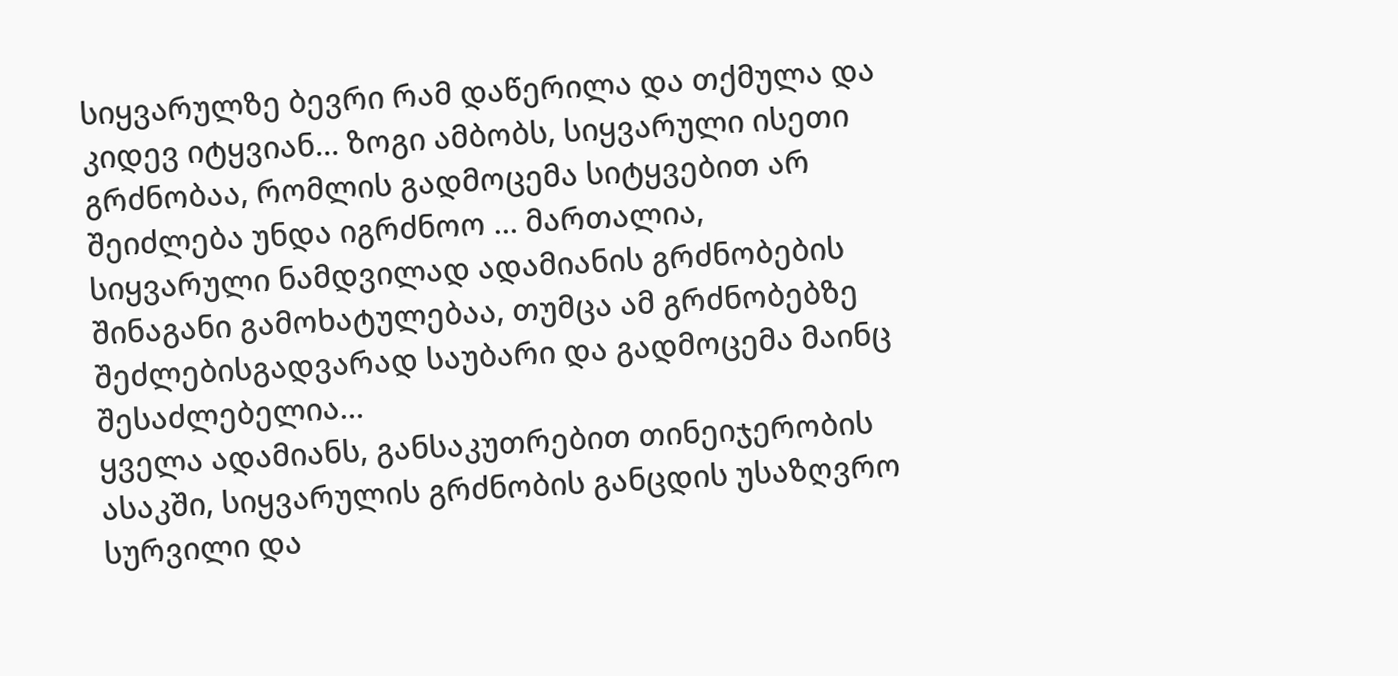სიყვარულზე ბევრი რამ დაწერილა და თქმულა და კიდევ იტყვიან… ზოგი ამბობს, სიყვარული ისეთი გრძნობაა, რომლის გადმოცემა სიტყვებით არ შეიძლება უნდა იგრძნოო … მართალია, სიყვარული ნამდვილად ადამიანის გრძნობების შინაგანი გამოხატულებაა, თუმცა ამ გრძნობებზე შეძლებისგადვარად საუბარი და გადმოცემა მაინც შესაძლებელია…
ყველა ადამიანს, განსაკუთრებით თინეიჯერობის ასაკში, სიყვარულის გრძნობის განცდის უსაზღვრო სურვილი და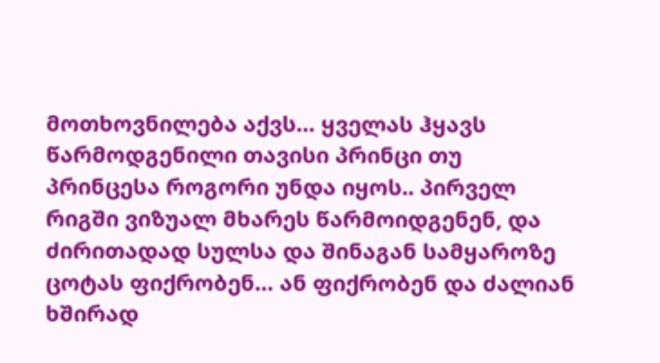მოთხოვნილება აქვს… ყველას ჰყავს წარმოდგენილი თავისი პრინცი თუ პრინცესა როგორი უნდა იყოს.. პირველ რიგში ვიზუალ მხარეს წარმოიდგენენ, და ძირითადად სულსა და შინაგან სამყაროზე ცოტას ფიქრობენ… ან ფიქრობენ და ძალიან ხშირად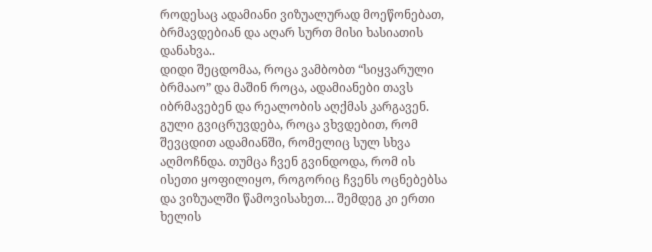როდესაც ადამიანი ვიზუალურად მოეწონებათ, ბრმავდებიან და აღარ სურთ მისი ხასიათის დანახვა..
დიდი შეცდომაა, როცა ვამბობთ “სიყვარული ბრმააო” და მაშინ როცა, ადამიანები თავს იბრმავებენ და რეალობის აღქმას კარგავენ. გული გვიცრუვდება, როცა ვხვდებით, რომ შევცდით ადამიანში, რომელიც სულ სხვა აღმოჩნდა. თუმცა ჩვენ გვინდოდა, რომ ის ისეთი ყოფილიყო, როგორიც ჩვენს ოცნებებსა და ვიზუალში წამოვისახეთ… შემდეგ კი ერთი ხელის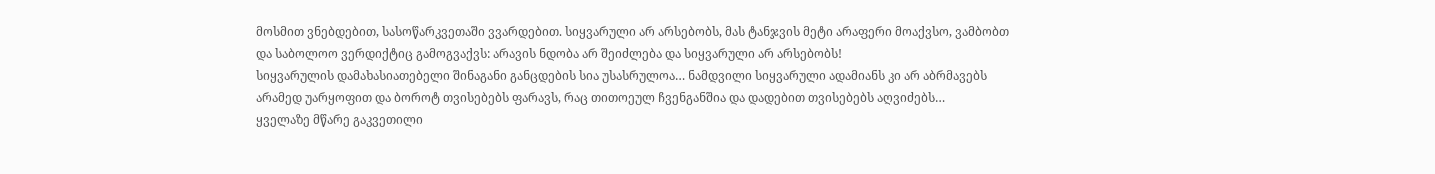მოსმით ვნებდებით, სასოწარკვეთაში ვვარდებით. სიყვარული არ არსებობს, მას ტანჯვის მეტი არაფერი მოაქვსო, ვამბობთ და საბოლოო ვერდიქტიც გამოგვაქვს: არავის ნდობა არ შეიძლება და სიყვარული არ არსებობს!
სიყვარულის დამახასიათებელი შინაგანი განცდების სია უსასრულოა… ნამდვილი სიყვარული ადამიანს კი არ აბრმავებს არამედ უარყოფით და ბოროტ თვისებებს ფარავს, რაც თითოეულ ჩვენგანშია და დადებით თვისებებს აღვიძებს…
ყველაზე მწარე გაკვეთილი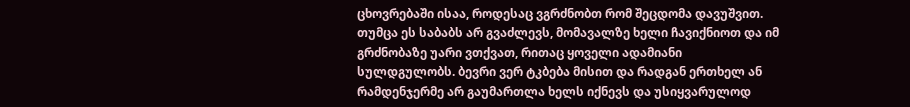ცხოვრებაში ისაა, როდესაც ვგრძნობთ რომ შეცდომა დავუშვით. თუმცა ეს საბაბს არ გვაძლევს, მომავალზე ხელი ჩავიქნიოთ და იმ გრძნობაზე უარი ვთქვათ, რითაც ყოველი ადამიანი სულდგულობს. ბევრი ვერ ტკბება მისით და რადგან ერთხელ ან რამდენჯერმე არ გაუმართლა ხელს იქნევს და უსიყვარულოდ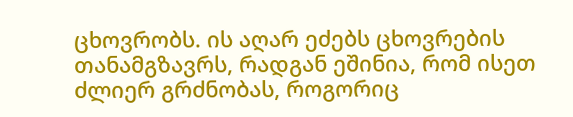ცხოვრობს. ის აღარ ეძებს ცხოვრების თანამგზავრს, რადგან ეშინია, რომ ისეთ ძლიერ გრძნობას, როგორიც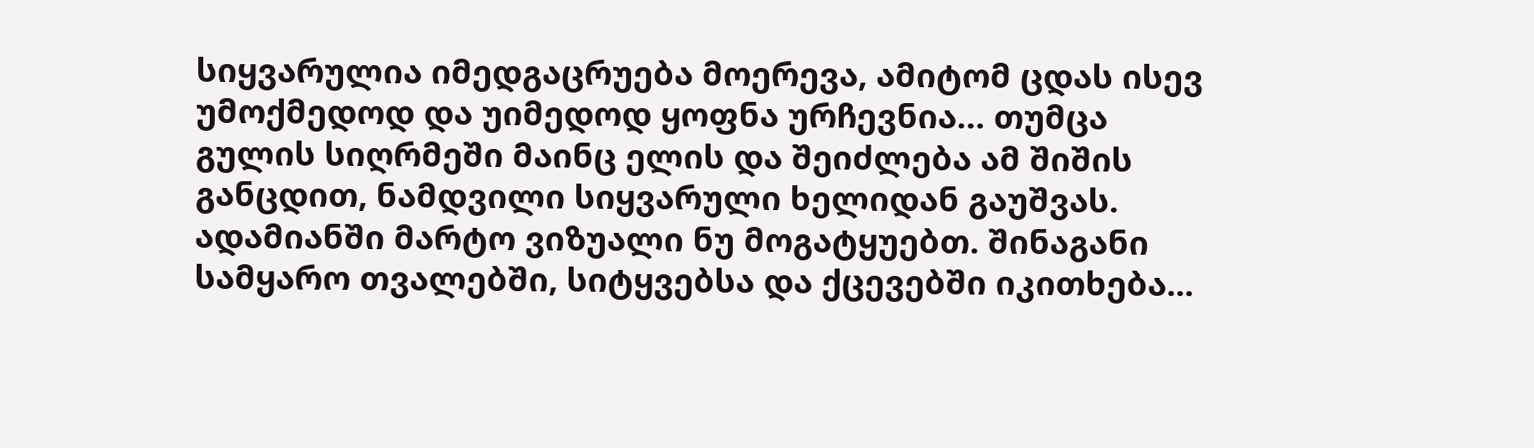სიყვარულია იმედგაცრუება მოერევა, ამიტომ ცდას ისევ უმოქმედოდ და უიმედოდ ყოფნა ურჩევნია… თუმცა გულის სიღრმეში მაინც ელის და შეიძლება ამ შიშის განცდით, ნამდვილი სიყვარული ხელიდან გაუშვას.
ადამიანში მარტო ვიზუალი ნუ მოგატყუებთ. შინაგანი სამყარო თვალებში, სიტყვებსა და ქცევებში იკითხება...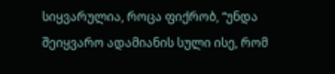სიყვარულია, როცა ფიქრობ, “უნდა შეიყვარო ადამიანის სული ისე, რომ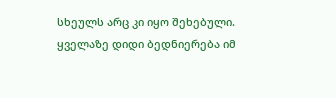სხეულს არც კი იყო შეხებული. ყველაზე დიდი ბედნიერება იმ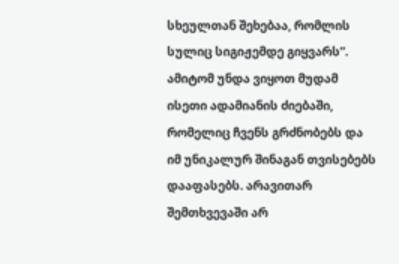სხეულთან შეხებაა, რომლის სულიც სიგიჟემდე გიყვარს”.
ამიტომ უნდა ვიყოთ მუდამ ისეთი ადამიანის ძიებაში, რომელიც ჩვენს გრძნობებს და იმ უნიკალურ შინაგან თვისებებს დააფასებს. არავითარ შემთხვევაში არ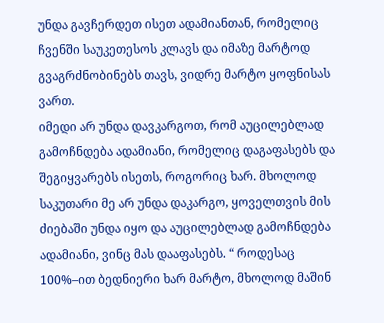უნდა გავჩერდეთ ისეთ ადამიანთან, რომელიც ჩვენში საუკეთესოს კლავს და იმაზე მარტოდ გვაგრძნობინებს თავს, ვიდრე მარტო ყოფნისას ვართ.
იმედი არ უნდა დავკარგოთ, რომ აუცილებლად გამოჩნდება ადამიანი, რომელიც დაგაფასებს და შეგიყვარებს ისეთს, როგორიც ხარ. მხოლოდ საკუთარი მე არ უნდა დაკარგო, ყოველთვის მის ძიებაში უნდა იყო და აუცილებლად გამოჩნდება ადამიანი, ვინც მას დააფასებს. “ როდესაც 100%–ით ბედნიერი ხარ მარტო, მხოლოდ მაშინ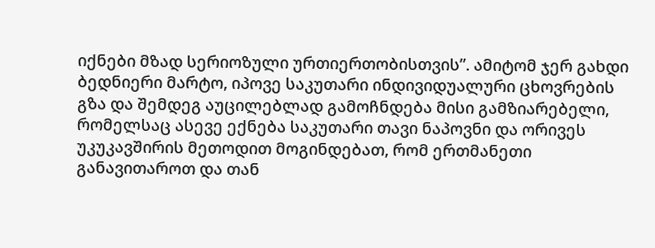იქნები მზად სერიოზული ურთიერთობისთვის”. ამიტომ ჯერ გახდი ბედნიერი მარტო, იპოვე საკუთარი ინდივიდუალური ცხოვრების გზა და შემდეგ აუცილებლად გამოჩნდება მისი გამზიარებელი, რომელსაც ასევე ექნება საკუთარი თავი ნაპოვნი და ორივეს უკუკავშირის მეთოდით მოგინდებათ, რომ ერთმანეთი განავითაროთ და თან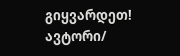გიყვარდეთ!
ავტორი/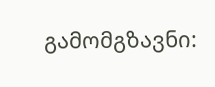გამომგზავნი: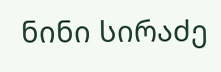ნინი სირაძე